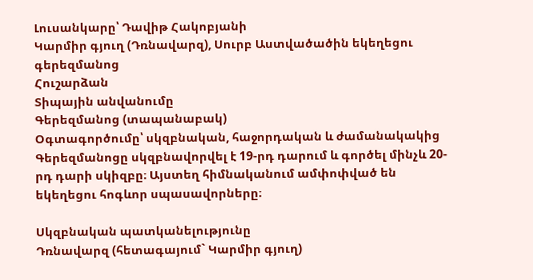Լուսանկարը՝ Դավիթ Հակոբյանի
Կարմիր գյուղ (Դռնավարզ), Սուրբ Աստվածածին եկեղեցու գերեզմանոց
Հուշարձան
Տիպային անվանումը
Գերեզմանոց (տապանաբակ)
Օգտագործումը՝ սկզբնական, հաջորդական և ժամանակակից
Գերեզմանոցը սկզբնավորվել է 19-րդ դարում և գործել մինչև 20-րդ դարի սկիզբը։ Այստեղ հիմնականում ամփոփված են եկեղեցու հոգևոր սպասավորները։

Սկզբնական պատկանելությունը
Դռնավարզ (հետագայում` Կարմիր գյուղ)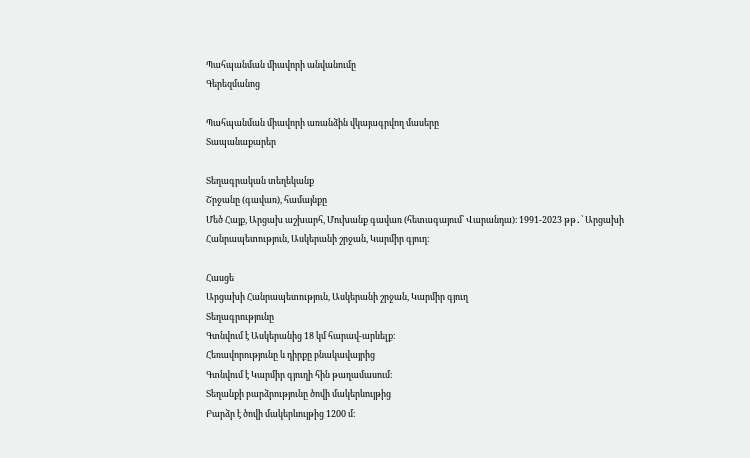Պահպանման միավորի անվանումը
Գերեզմանոց

Պահպանման միավորի առանձին վկայագրվող մասերը
Տապանաքարեր

Տեղագրական տեղեկանք
Շրջանը (գավառ), համայնքը
Մեծ Հայք, Արցախ աշխարհ, Մուխանք գավառ (հետագայում՝ Վարանդա)։ 1991-2023 թթ․՝ Արցախի Հանրապետություն, Ասկերանի շրջան, Կարմիր գյուղ։

Հասցե
Արցախի Հանրապետություն, Ասկերանի շրջան, Կարմիր գյուղ
Տեղագրությունը
Գտնվում է Ասկերանից 18 կմ հարավ-արևելք։
Հեռավորությունը և դիրքը բնակավայրից
Գտնվում է Կարմիր գյուղի հին թաղամասում։
Տեղանքի բարձրությունը ծովի մակերևույթից
Բարձր է ծովի մակերևույթից 1200 մ։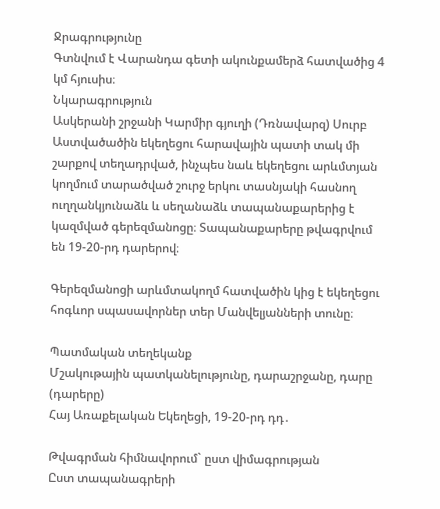Ջրագրությունը
Գտնվում է Վարանդա գետի ակունքամերձ հատվածից 4 կմ հյուսիս։
Նկարագրություն
Ասկերանի շրջանի Կարմիր գյուղի (Դռնավարզ) Սուրբ Աստվածածին եկեղեցու հարավային պատի տակ մի շարքով տեղադրված, ինչպես նաև եկեղեցու արևմտյան կողմում տարածված շուրջ երկու տասնյակի հասնող ուղղանկյունաձև և սեղանաձև տապանաքարերից է կազմված գերեզմանոցը։ Տապանաքարերը թվագրվում են 19-20-րդ դարերով։

Գերեզմանոցի արևմտակողմ հատվածին կից է եկեղեցու հոգևոր սպասավորներ տեր Մանվելյանների տունը։

Պատմական տեղեկանք
Մշակութային պատկանելությունը, դարաշրջանը, դարը (դարերը)
Հայ Առաքելական Եկեղեցի, 19-20-րդ դդ․

Թվագրման հիմնավորում` ըստ վիմագրության
Ըստ տապանագրերի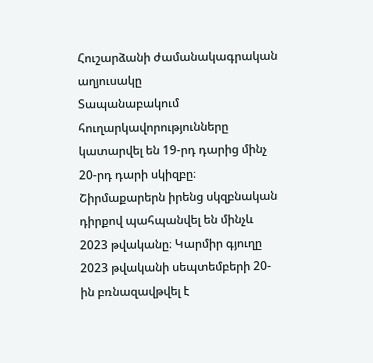Հուշարձանի ժամանակագրական աղյուսակը
Տապանաբակում հուղարկավորությունները կատարվել են 19-րդ դարից մինչ 20-րդ դարի սկիզբը։ Շիրմաքարերն իրենց սկզբնական դիրքով պահպանվել են մինչև 2023 թվականը։ Կարմիր գյուղը 2023 թվականի սեպտեմբերի 20-ին բռնազավթվել է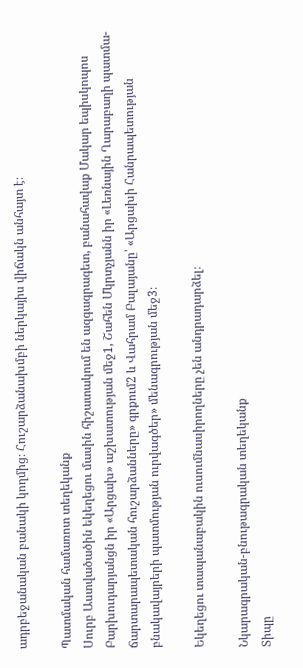ադրբեջանական բանակի կողմից։ Հուշարձանախմբի ներկայիս վիճակն անհայտ է։

Պատմական համառոտ տեղեկանք
Սուրբ Աստվածածին եկեղեցու մասին հիշատակում են ազգագրագետ, բանահավաք Մակար եպիսկոպոս Բարխուդարյանցն իր «Արցախ» աշխատության մեջ1, Շահեն Մկրտչյանն իր «Լեռնային Ղարաբաղի պատմա-ճարտարապետական հուշարձանները» գրքում2 և Վահրամ Բալայանը՝ «Արցախի Հանրապետության բնակավայրերի պատմության ուրվագծեր» մենագրության մեջ3։

Եկեղեցու տապանաբակին ուսումնասիրողները չեն անդրադարձել։

Նկարագրական-բնութագրական տեղեկանք
Տիպը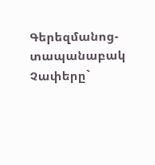Գերեզմանոց-տապանաբակ
Չափերը`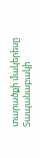տարածքի մակերեսը
Տապանաբակի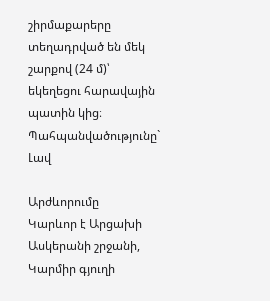շիրմաքարերը տեղադրված են մեկ շարքով (24 մ)՝ եկեղեցու հարավային պատին կից։
Պահպանվածությունը`
Լավ

Արժևորումը
Կարևոր է Արցախի Ասկերանի շրջանի, Կարմիր գյուղի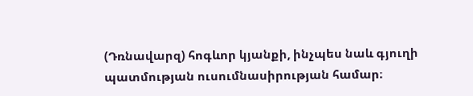(Դռնավարզ) հոգևոր կյանքի, ինչպես նաև գյուղի պատմության ուսումնասիրության համար։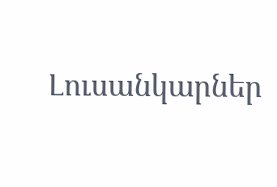Լուսանկարներ